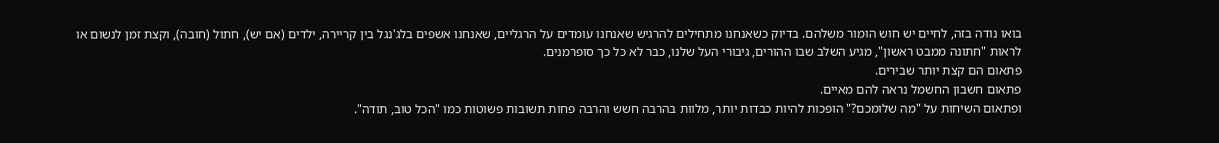בואו נודה בזה, לחיים יש חוש הומור משלהם. בדיוק כשאנחנו מתחילים להרגיש שאנחנו עומדים על הרגליים, שאנחנו אשפים בלג'נגל בין קריירה, ילדים (אם יש), חתול (חובה), וקצת זמן לנשום או לראות "חתונה ממבט ראשון", מגיע השלב שבו ההורים, גיבורי העל שלנו, כבר לא כל כך סופרמנים.
פתאום הם קצת יותר שבירים.
פתאום חשבון החשמל נראה להם מאיים.
ופתאום השיחות על "מה שלומכם?" הופכות להיות כבדות יותר, מלוות בהרבה חשש והרבה פחות תשובות פשוטות כמו "הכל טוב, תודה".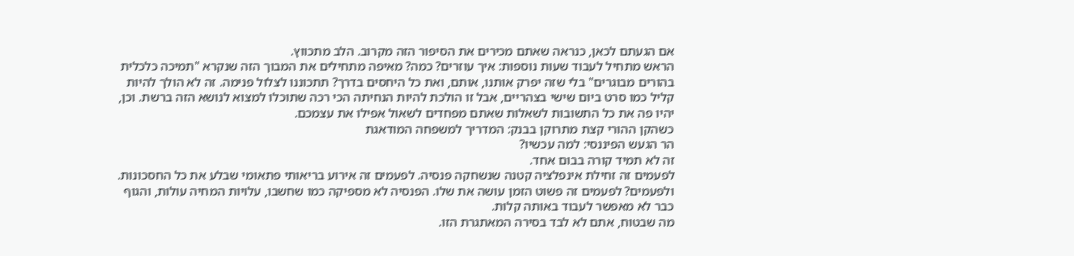אם הגעתם לכאן, כנראה שאתם מכירים את הסיפור הזה מקרוב. הלב מתכווץ.
הראש מתחיל לעבוד שעות נוספות: איך עוזרים? כמה? מאיפה מתחילים את המבוך הזה שנקרא "תמיכה כלכלית בהורים מבוגרים" בלי שזה יפרק אותנו, אותם, ואת כל היחסים בדרך? תתכוננו לצלול פנימה. זה לא הולך להיות קליל כמו סרט ביום שישי בצהריים, אבל זו הולכת להיות הנחיתה הכי רכה שתוכלו למצוא לנושא הזה ברשת. וכן, יהיו פה את כל התשובות לשאלות שאתם מפחדים לשאול אפילו את עצמכם.
כשהקן ההורי קצת מתרוקן בבנק: המדריך למשפחה המודאגת
הר הגעש הפיננסי: למה עכשיו?
זה לא תמיד קורה בבום אחד.
לפעמים זה זחילת אינפלציה קטנה שנשחקה פנסיה. לפעמים זה אירוע בריאותי פתאומי שבלע את כל החסכונות.
ולפעמים? לפעמים זה פשוט הזמן עושה את שלו. הפנסיה לא מספיקה כמו שחשבו, עלויות המחיה עולות, והגוף כבר לא מאפשר לעבוד באותה קלות.
מה שבטוח, אתם לא לבד בסירה המאתגרת הזו.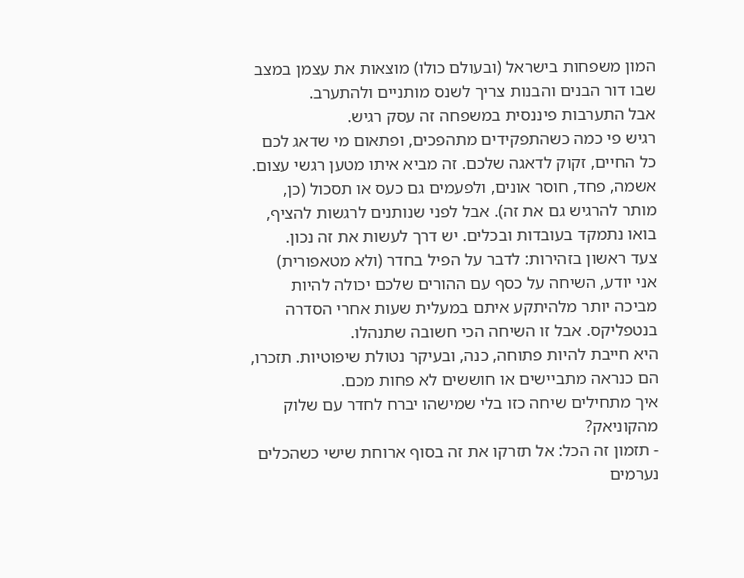המון משפחות בישראל (ובעולם כולו) מוצאות את עצמן במצב שבו דור הבנים והבנות צריך לשנס מותניים ולהתערב.
אבל התערבות פיננסית במשפחה זה עסק רגיש.
רגיש פי כמה כשהתפקידים מתהפכים, ופתאום מי שדאג לכם כל החיים, זקוק לדאגה שלכם. זה מביא איתו מטען רגשי עצום.
אשמה, פחד, חוסר אונים, ולפעמים גם כעס או תסכול (כן, מותר להרגיש גם את זה). אבל לפני שנותנים לרגשות להציף, בואו נתמקד בעובדות ובכלים. יש דרך לעשות את זה נכון.
צעד ראשון בזהירות: לדבר על הפיל בחדר (ולא מטאפורית)
אני יודע, השיחה על כסף עם ההורים שלכם יכולה להיות מביכה יותר מלהיתקע איתם במעלית שעות אחרי הסדרה בנטפליקס. אבל זו השיחה הכי חשובה שתנהלו.
היא חייבת להיות פתוחה, כנה, ובעיקר נטולת שיפוטיות. תזכרו, הם כנראה מתביישים או חוששים לא פחות מכם.
איך מתחילים שיחה כזו בלי שמישהו יברח לחדר עם שלוק מהקוניאק?
- תזמון זה הכל: אל תזרקו את זה בסוף ארוחת שישי כשהכלים נערמים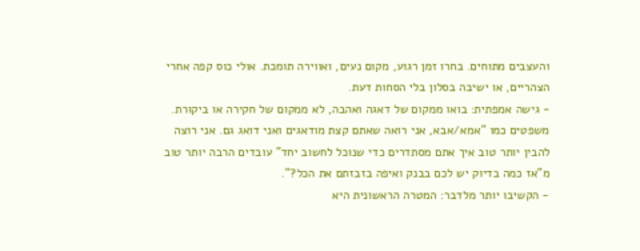והעצבים מתוחים. בחרו זמן רגוע, מקום נעים, ואווירה תומכת. אולי כוס קפה אחרי הצהריים, או ישיבה בסלון בלי הסחות דעת.
- גישה אמפתית: בואו ממקום של דאגה ואהבה, לא ממקום של חקירה או ביקורת. משפטים כמו "אמא/אבא, אני רואה שאתם קצת מודאגים ואני דואג גם. אני רוצה להבין יותר טוב איך אתם מסתדרים כדי שנוכל לחשוב יחד" עובדים הרבה יותר טוב מ"אז כמה בדיוק יש לכם בבנק ואיפה בזבזתם את הכל?".
- הקשיבו יותר מלדבר: המטרה הראשונית היא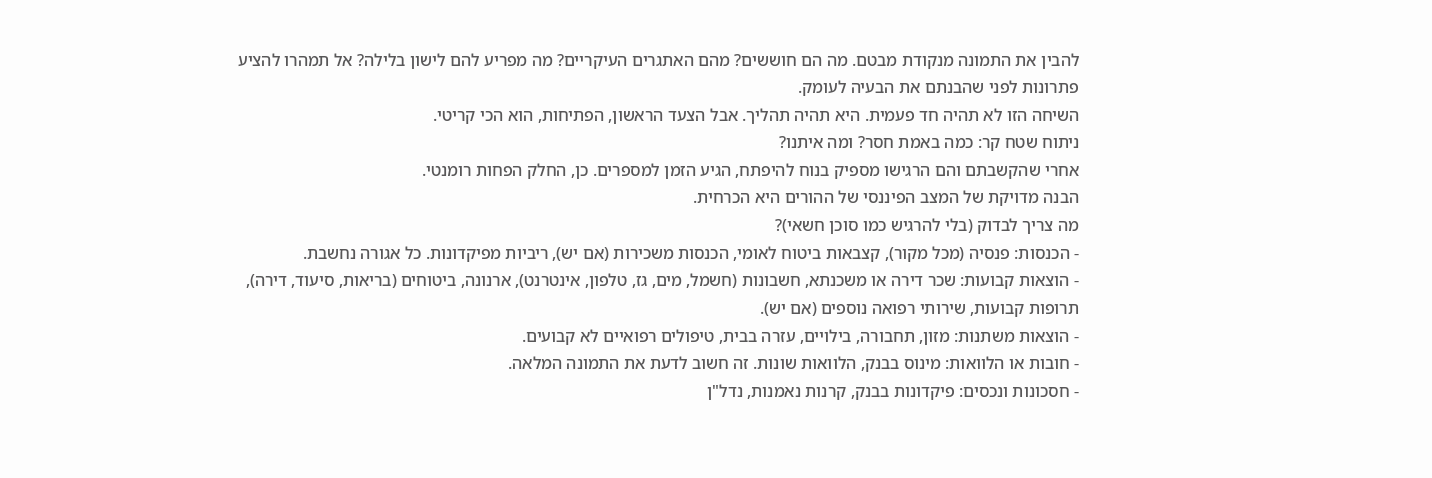להבין את התמונה מנקודת מבטם. מה הם חוששים? מהם האתגרים העיקריים? מה מפריע להם לישון בלילה? אל תמהרו להציע פתרונות לפני שהבנתם את הבעיה לעומק.
השיחה הזו לא תהיה חד פעמית. היא תהיה תהליך. אבל הצעד הראשון, הפתיחות, הוא הכי קריטי.
ניתוח שטח קר: כמה באמת חסר? ומה איתנו?
אחרי שהקשבתם והם הרגישו מספיק בנוח להיפתח, הגיע הזמן למספרים. כן, החלק הפחות רומנטי.
הבנה מדויקת של המצב הפיננסי של ההורים היא הכרחית.
מה צריך לבדוק (בלי להרגיש כמו סוכן חשאי)?
- הכנסות: פנסיה (מכל מקור), קצבאות ביטוח לאומי, הכנסות משכירות (אם יש), ריביות מפיקדונות. כל אגורה נחשבת.
- הוצאות קבועות: שכר דירה או משכנתא, חשבונות (חשמל, מים, גז, טלפון, אינטרנט), ארנונה, ביטוחים (בריאות, סיעוד, דירה), תרופות קבועות, שירותי רפואה נוספים (אם יש).
- הוצאות משתנות: מזון, תחבורה, בילויים, עזרה בבית, טיפולים רפואיים לא קבועים.
- חובות או הלוואות: מינוס בבנק, הלוואות שונות. זה חשוב לדעת את התמונה המלאה.
- חסכונות ונכסים: פיקדונות בבנק, קרנות נאמנות, נדל"ן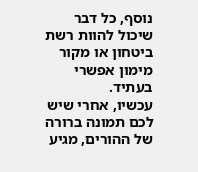נוסף, כל דבר שיכול להוות רשת ביטחון או מקור מימון אפשרי בעתיד.
עכשיו, אחרי שיש לכם תמונה ברורה של ההורים, מגיע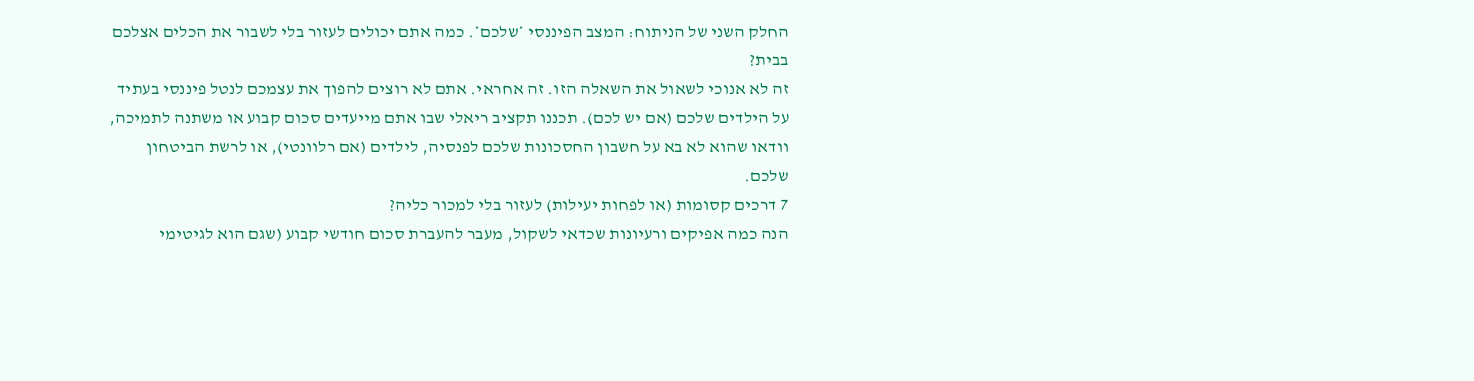החלק השני של הניתוח: המצב הפיננסי *שלכם*. כמה אתם יכולים לעזור בלי לשבור את הכלים אצלכם בבית?
זה לא אנוכי לשאול את השאלה הזו. זה אחראי. אתם לא רוצים להפוך את עצמכם לנטל פיננסי בעתיד על הילדים שלכם (אם יש לכם). תכננו תקציב ריאלי שבו אתם מייעדים סכום קבוע או משתנה לתמיכה, וודאו שהוא לא בא על חשבון החסכונות שלכם לפנסיה, לילדים (אם רלוונטי), או לרשת הביטחון שלכם.
7 דרכים קסומות (או לפחות יעילות) לעזור בלי למכור כליה?
הנה כמה אפיקים ורעיונות שכדאי לשקול, מעבר להעברת סכום חודשי קבוע (שגם הוא לגיטימי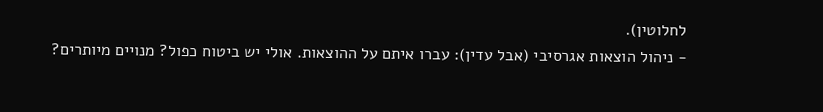לחלוטין).
- ניהול הוצאות אגרסיבי (אבל עדין): עברו איתם על ההוצאות. אולי יש ביטוח כפול? מנויים מיותרים?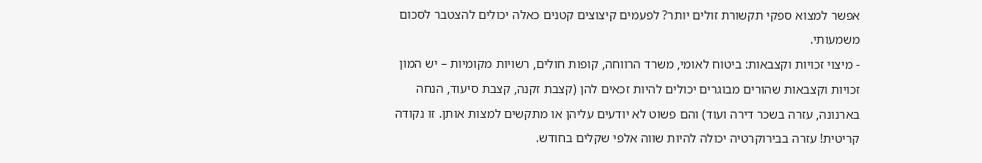אפשר למצוא ספקי תקשורת זולים יותר? לפעמים קיצוצים קטנים כאלה יכולים להצטבר לסכום משמעותי.
- מיצוי זכויות וקצבאות: ביטוח לאומי, משרד הרווחה, קופות חולים, רשויות מקומיות – יש המון זכויות וקצבאות שהורים מבוגרים יכולים להיות זכאים להן (קצבת זקנה, קצבת סיעוד, הנחה בארנונה, עזרה בשכר דירה ועוד) והם פשוט לא יודעים עליהן או מתקשים למצות אותן. זו נקודה קריטית! עזרה בבירוקרטיה יכולה להיות שווה אלפי שקלים בחודש.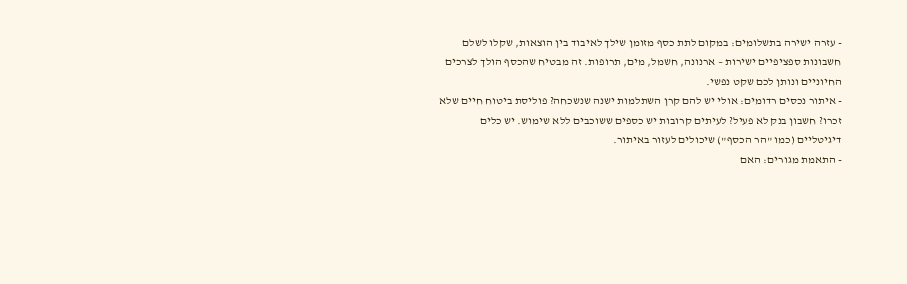- עזרה ישירה בתשלומים: במקום לתת כסף מזומן שילך לאיבוד בין הוצאות, שקלו לשלם חשבונות ספציפיים ישירות – ארנונה, חשמל, מים, תרופות. זה מבטיח שהכסף הולך לצרכים החיוניים ונותן לכם שקט נפשי.
- איתור נכסים רדומים: אולי יש להם קרן השתלמות ישנה שנשכחה? פוליסת ביטוח חיים שלא זכרו? חשבון בנק לא פעיל? לעיתים קרובות יש כספים ששוכבים ללא שימוש. יש כלים דיגיטליים (כמו "הר הכסף") שיכולים לעזור באיתור.
- התאמת מגורים: האם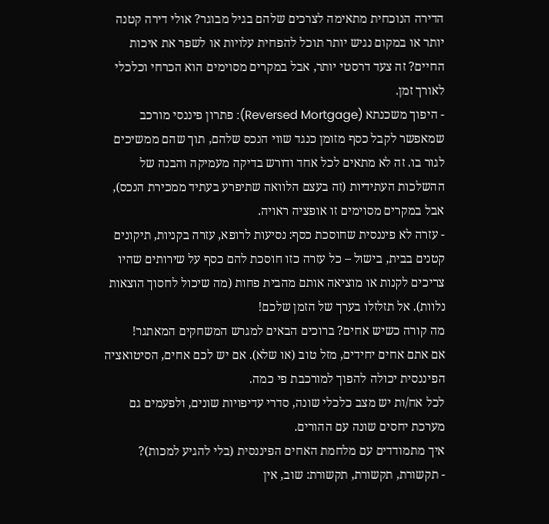הדירה הנוכחית מתאימה לצרכים שלהם בגיל מבוגר? אולי דירה קטנה יותר או במקום נגיש יותר תוכל להפחית עלויות או לשפר את איכות החיים? זה צעד דרסטי יותר, אבל במקרים מסוימים הוא הכרחי וכלכלי לאורך זמן.
- היפוך משכנתא (Reversed Mortgage): פתרון פיננסי מורכב שמאפשר לקבל כסף מזומן כנגד שווי הנכס שלהם, תוך שהם ממשיכים לגור בו. זה לא מתאים לכל אחד ודורש בדיקה מעמיקה והבנה של ההשלכות העתידיות (זה בעצם הלוואה שתיפרע בעתיד ממכירת הנכס), אבל במקרים מסוימים זו אופציה ראויה.
- עזרה לא פיננסית שחוסכת כסף: נסיעות לרופא, עזרה בקניות, תיקונים קטנים בבית, בישול – כל עזרה כזו חוסכת להם כסף על שירותים שהיו צריכים לקנות או מוציאה אותם מהבית פחות (מה שיכול לחסוך הוצאות נלוות). אל תזלזלו בערך של הזמן שלכם!
מה קורה כשיש אחים? ברוכים הבאים למגרש המשחקים המאתגר!
אם אתם אחים יחידים, מזל טוב (או שלא). אם יש לכם אחים, הסיטואציה הפיננסית יכולה להפוך למורכבת פי כמה.
לכל אח/ות יש מצב כלכלי שונה, סדרי עדיפויות שונים, ולפעמים גם מערכת יחסים שונה עם ההורים.
איך מתמודדים עם מלחמת האחים הפיננסית (בלי להגיע למכות)?
- תקשורת, תקשורת, תקשורת: שוב, אין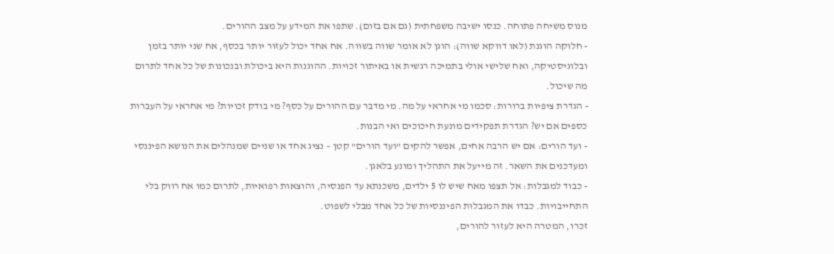מנוס משיחה פתוחה. כנסו ישיבה משפחתית (גם אם בזום). שתפו את המידע על מצב ההורים.
- חלוקה הוגנת (לאו דווקא שווה): הוגן לא אומר שווה בשווה. אח אחד יכול לעזור יותר בכסף, אח שני יותר בזמן ובלוגיסטיקה, ואח שלישי אולי בתמיכה רגשית או באיתור זכויות. ההוגנות היא ביכולת ובנכונות של כל אחד לתרום מה שיכול.
- הגדרת ציפיות ברורות: סכמו מי אחראי על מה. מי מדבר עם ההורים על כסף? מי בודק זכויות? מי אחראי על העברות כספים אם יש? הגדרת תפקידים מונעת חיכוכים ואי הבנות.
- ועד הורים: אם יש הרבה אחים, אפשר להקים "ועד הורים" קטן – נציג אחד או שניים שמנהלים את הנושא הפיננסי ומעדכנים את השאר. זה מייעל את התהליך ומונע בלאגן.
- כבוד למגבלות: אל תצפו מאח שיש לו 5 ילדים, משכנתא עד הפנסיה, והוצאות רפואיות, לתרום כמו אח רווק בלי התחייבויות. כבדו את המגבלות הפיננסיות של כל אחד מבלי לשפוט.
זכרו, המטרה היא לעזור להורים,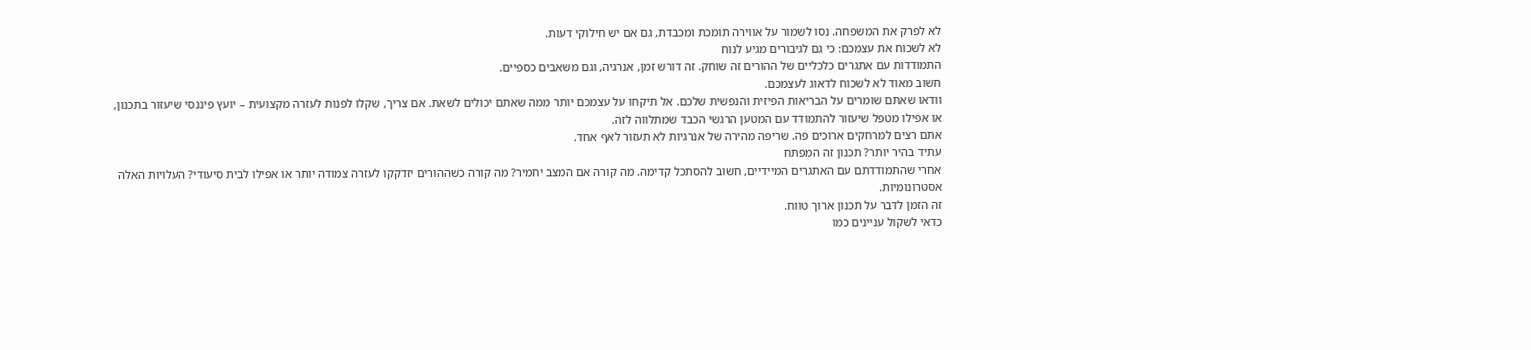לא לפרק את המשפחה. נסו לשמור על אווירה תומכת ומכבדת, גם אם יש חילוקי דעות.
לא לשכוח את עצמכם: כי גם לגיבורים מגיע לנוח
התמודדות עם אתגרים כלכליים של ההורים זה שוחק. זה דורש זמן, אנרגיה, וגם משאבים כספיים.
חשוב מאוד לא לשכוח לדאוג לעצמכם.
וודאו שאתם שומרים על הבריאות הפיזית והנפשית שלכם. אל תיקחו על עצמכם יותר ממה שאתם יכולים לשאת. אם צריך, שקלו לפנות לעזרה מקצועית – יועץ פיננסי שיעזור בתכנון, או אפילו מטפל שיעזור להתמודד עם המטען הרגשי הכבד שמתלווה לזה.
אתם רצים למרחקים ארוכים פה. שריפה מהירה של אנרגיות לא תעזור לאף אחד.
עתיד בהיר יותר? תכנון זה המפתח
אחרי שהתמודדתם עם האתגרים המיידיים, חשוב להסתכל קדימה. מה קורה אם המצב יחמיר? מה קורה כשההורים יזדקקו לעזרה צמודה יותר או אפילו לבית סיעודי? העלויות האלה אסטרונומיות.
זה הזמן לדבר על תכנון ארוך טווח.
כדאי לשקול עניינים כמו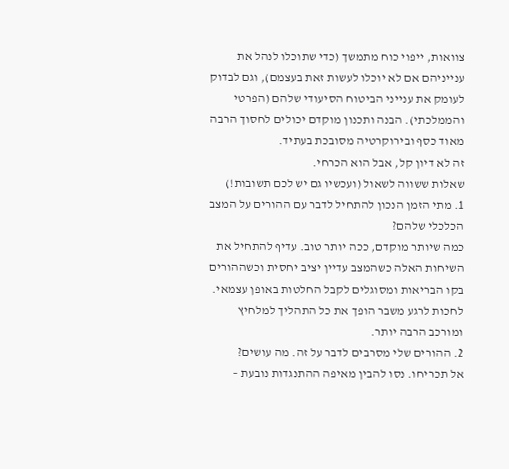צוואות, ייפוי כוח מתמשך (כדי שתוכלו לנהל את ענייניהם אם לא יוכלו לעשות זאת בעצמם), וגם לבדוק לעומק את ענייני הביטוח הסיעודי שלהם (הפרטי והממלכתי). הבנה ותכנון מוקדם יכולים לחסוך הרבה מאוד כסף ובירוקרטיה מסובכת בעתיד.
זה לא דיון קל, אבל הוא הכרחי.
שאלות ששווה לשאול (ועכשיו גם יש לכם תשובות!)
1. מתי הזמן הנכון להתחיל לדבר עם ההורים על המצב הכלכלי שלהם?
כמה שיותר מוקדם, ככה יותר טוב. עדיף להתחיל את השיחות האלה כשהמצב עדיין יציב יחסית וכשההורים בקו הבריאות ומסוגלים לקבל החלטות באופן עצמאי. לחכות לרגע משבר הופך את כל התהליך למלחיץ ומורכב הרבה יותר.
2. ההורים שלי מסרבים לדבר על זה. מה עושים?
אל תכריחו. נסו להבין מאיפה ההתנגדות נובעת –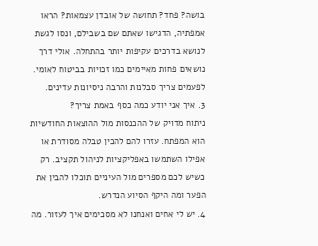בושה? פחד? תחושה של אובדן עצמאות? הראו אמפתיה, הדגישו שאתם שם בשבילם, ונסו לגשת לנושא בדרכים עקיפות יותר בהתחלה. אולי דרך נושאים פחות מאיימים כמו זכויות בביטוח לאומי. לפעמים צריך סבלנות והרבה ניסיונות עדינים.
3. איך אני יודע כמה כסף באמת צריך?
ניתוח מדויק של ההכנסות מול ההוצאות החודשיות הוא המפתח. עזרו להם להכין טבלה מסודרת או אפילו השתמשו באפליקציות לניהול תקציב. רק כשיש לכם מספרים מול העיניים תוכלו להבין את הפער ומה היקף הסיוע הנדרש.
4. יש לי אחים ואנחנו לא מסכימים איך לעזור. מה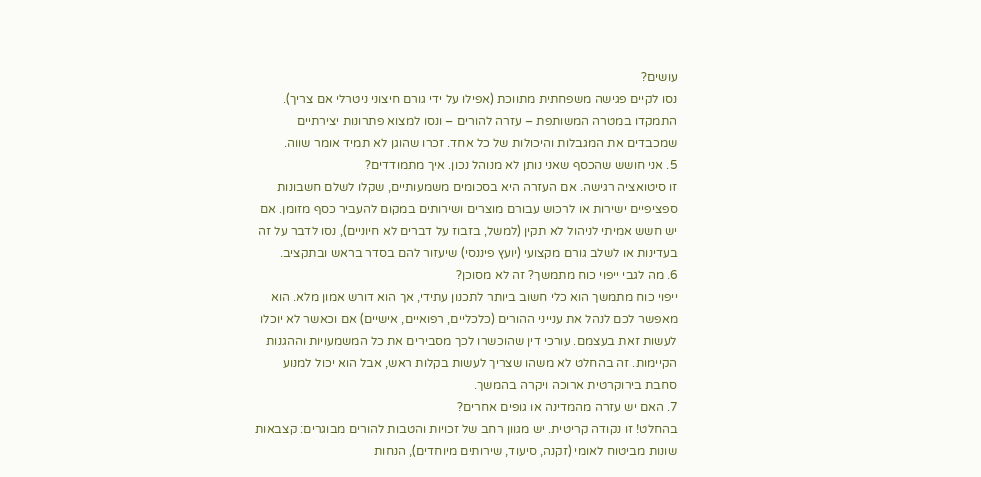עושים?
נסו לקיים פגישה משפחתית מתווכת (אפילו על ידי גורם חיצוני ניטרלי אם צריך). התמקדו במטרה המשותפת – עזרה להורים – ונסו למצוא פתרונות יצירתיים שמכבדים את המגבלות והיכולות של כל אחד. זכרו שהוגן לא תמיד אומר שווה.
5. אני חושש שהכסף שאני נותן לא מנוהל נכון. איך מתמודדים?
זו סיטואציה רגישה. אם העזרה היא בסכומים משמעותיים, שקלו לשלם חשבונות ספציפיים ישירות או לרכוש עבורם מוצרים ושירותים במקום להעביר כסף מזומן. אם יש חשש אמיתי לניהול לא תקין (למשל, בזבוז על דברים לא חיוניים), נסו לדבר על זה בעדינות או לשלב גורם מקצועי (יועץ פיננסי) שיעזור להם בסדר בראש ובתקציב.
6. מה לגבי ייפוי כוח מתמשך? זה לא מסוכן?
ייפוי כוח מתמשך הוא כלי חשוב ביותר לתכנון עתידי, אך הוא דורש אמון מלא. הוא מאפשר לכם לנהל את ענייני ההורים (כלכליים, רפואיים, אישיים) אם וכאשר לא יוכלו לעשות זאת בעצמם. עורכי דין שהוכשרו לכך מסבירים את כל המשמעויות וההגנות הקיימות. זה בהחלט לא משהו שצריך לעשות בקלות ראש, אבל הוא יכול למנוע סחבת בירוקרטית ארוכה ויקרה בהמשך.
7. האם יש עזרה מהמדינה או גופים אחרים?
בהחלט! זו נקודה קריטית. יש מגוון רחב של זכויות והטבות להורים מבוגרים: קצבאות שונות מביטוח לאומי (זקנה, סיעוד, שירותים מיוחדים), הנחות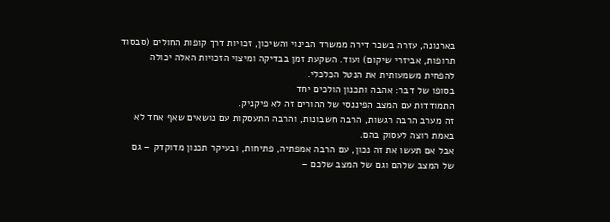בארנונה, עזרה בשכר דירה ממשרד הבינוי והשיכון, זכויות דרך קופות החולים (סבסוד תרופות, אביזרי שיקום) ועוד. השקעת זמן בבדיקה ומיצוי הזכויות האלה יכולה להפחית משמעותית את הנטל הכלכלי.
בסופו של דבר: אהבה ותכנון הולכים יחד
התמודדות עם המצב הפיננסי של ההורים זה לא פיקניק.
זה מערב הרבה רגשות, הרבה חשבונות, והרבה התעסקות עם נושאים שאף אחד לא באמת רוצה לעסוק בהם.
אבל אם תעשו את זה נכון, עם הרבה אמפתיה, פתיחות, ובעיקר תכנון מדוקדק – גם של המצב שלהם וגם של המצב שלכם –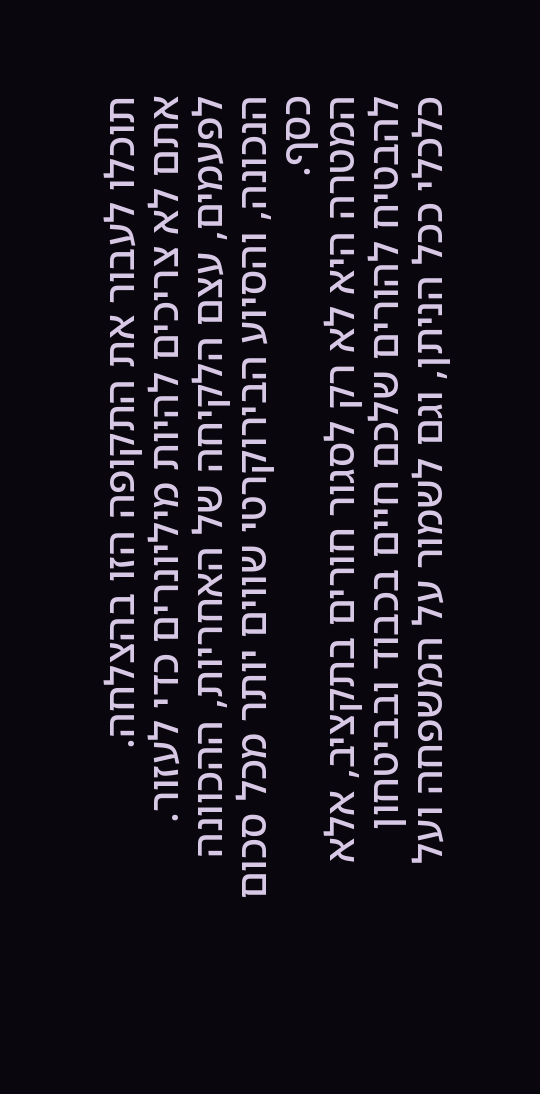תוכלו לעבור את התקופה הזו בהצלחה.
אתם לא צריכים להיות מיליונרים כדי לעזור. לפעמים, עצם הלקיחה של האחריות, ההכוונה הנכונה, והסיוע הבירוקרטי שווים יותר מכל סכום כסף.
המטרה היא לא רק לסגור חורים בתקציב, אלא להבטיח להורים שלכם חיים בכבוד ובביטחון כלכלי ככל הניתן, וגם לשמור על המשפחה ועל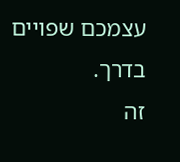עצמכם שפויים בדרך.
זה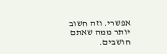אפשרי. וזה חשוב יותר ממה שאתם חושבים.